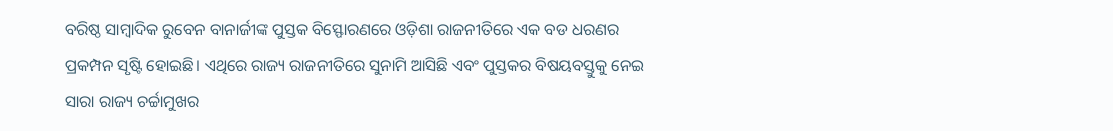ବରିଷ୍ଠ ସାମ୍ବାଦିକ ରୁବେନ ବାନାର୍ଜୀଙ୍କ ପୁସ୍ତକ ବିସ୍ଫୋରଣରେ ଓଡ଼ିଶା ରାଜନୀତିରେ ଏକ ବଡ ଧରଣର ପ୍ରକମ୍ପନ ସୃଷ୍ଟି ହୋଇଛି। ଏଥିରେ ରାଜ୍ୟ ରାଜନୀତିରେ ସୁନାମି ଆସିଛି ଏବଂ ପୁସ୍ତକର ବିଷୟବସ୍ତୁକୁ ନେଇ ସାରା ରାଜ୍ୟ ଚର୍ଚ୍ଚାମୁଖର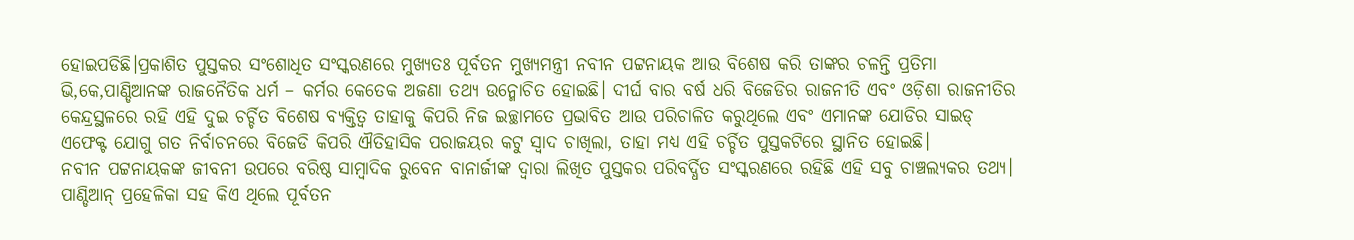ହୋଇପଡିଛି।ପ୍ରକାଶିତ ପୁସ୍ତକର ସଂଶୋଧିତ ସଂସ୍କରଣରେ ମୁଖ୍ୟତଃ ପୂର୍ବତନ ମୁଖ୍ୟମନ୍ତ୍ରୀ ନବୀନ ପଟ୍ଟନାୟକ ଆଉ ବିଶେଷ କରି ତାଙ୍କର ଚଳନ୍ତି ପ୍ରତିମା ଭି,କେ,ପାଣ୍ଡିଆନଙ୍କ ରାଜନୈତିକ ଧର୍ମ – କର୍ମର କେତେକ ଅଜଣା ତଥ୍ୟ ଉନ୍ମୋଚିତ ହୋଇଛି। ଦୀର୍ଘ ବାର ବର୍ଷ ଧରି ବିଜେଡିର ରାଜନୀତି ଏବଂ ଓଡ଼ିଶା ରାଜନୀତିର କେନ୍ଦ୍ରସ୍ଥଳରେ ରହି ଏହି ଦୁଇ ଚର୍ଚ୍ଚିତ ବିଶେଷ ବ୍ୟକ୍ତିତ୍ଵ ତାହାକୁ କିପରି ନିଜ ଇଚ୍ଛାମତେ ପ୍ରଭାବିତ ଆଉ ପରିଚାଳିତ କରୁଥିଲେ ଏବଂ ଏମାନଙ୍କ ଯୋଡିର ସାଇଡ୍ ଏଫେକ୍ଟ ଯୋଗୁ ଗତ ନିର୍ବାଚନରେ ବିଜେଡି କିପରି ଐତିହାସିକ ପରାଜୟର କଟୁ ସ୍ଵାଦ ଚାଖିଲା, ତାହା ମଧ୍ୟ ଏହି ଚର୍ଚ୍ଚିତ ପୁସ୍ତକଟିରେ ସ୍ଥାନିତ ହୋଇଛି।
ନବୀନ ପଟ୍ଟନାୟକଙ୍କ ଜୀବନୀ ଉପରେ ବରିଷ୍ଠ ସାମ୍ବାଦିକ ରୁବେନ ବାନାର୍ଜୀଙ୍କ ଦ୍ୱାରା ଲିଖିତ ପୁସ୍ତକର ପରିବର୍ଦ୍ଧିତ ସଂସ୍କରଣରେ ରହିଛି ଏହି ସବୁ ଚାଞ୍ଚଲ୍ୟକର ତଥ୍ୟ। ପାଣ୍ଡିଆନ୍ ପ୍ରହେଳିକା ସହ କିଏ ଥିଲେ ପୂର୍ବତନ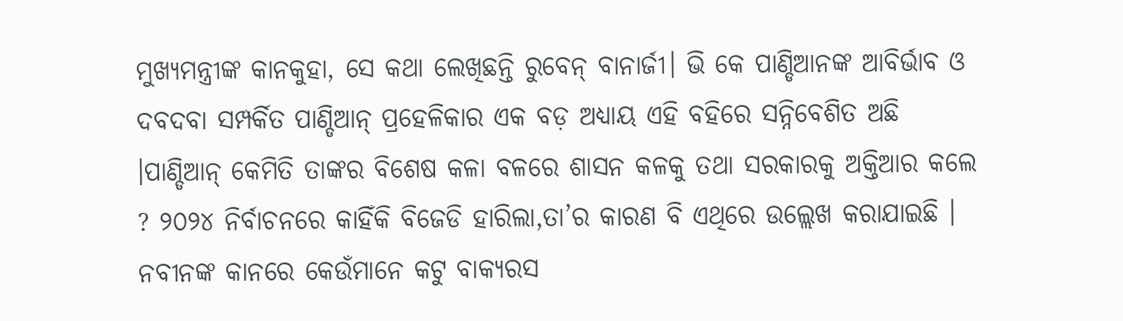ମୁଖ୍ୟମନ୍ତ୍ରୀଙ୍କ କାନକୁହା, ସେ କଥା ଲେଖିଛନ୍ତି ରୁବେନ୍ ବାନାର୍ଜୀ। ଭି କେ ପାଣ୍ଡିଆନଙ୍କ ଆବିର୍ଭାବ ଓ ଦବଦବା ସମ୍ପର୍କିତ ପାଣ୍ଡିଆନ୍ ପ୍ରହେଳିକାର ଏକ ବଡ଼ ଅଧ୍ୟାୟ ଏହି ବହିରେ ସନ୍ନିବେଶିତ ଅଛି ।ପାଣ୍ଡିଆନ୍ କେମିତି ତାଙ୍କର ବିଶେଷ କଳା ବଳରେ ଶାସନ କଳକୁ ତଥା ସରକାରକୁ ଅକ୍ତିଆର କଲେ ? ୨୦୨୪ ନିର୍ବାଚନରେ କାହିଁକି ବିଜେଡି ହାରିଲା,ତା’ର କାରଣ ବି ଏଥିରେ ଉଲ୍ଲେଖ କରାଯାଇଛି । ନବୀନଙ୍କ କାନରେ କେଉଁମାନେ କଟୁ ବାକ୍ୟରସ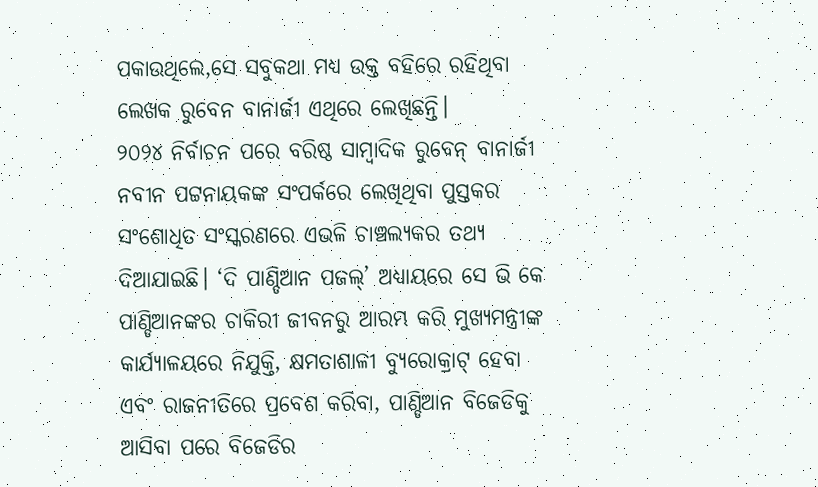ପକାଉଥିଲେ,ସେ ସବୁକଥା ମଧ୍ୟ ଉକ୍ତ ବହିରେ ରହିଥିବା ଲେଖକ ରୁବେନ ବାନାର୍ଜୀ ଏଥିରେ ଲେଖିଛନ୍ତି।
୨୦୨୪ ନିର୍ବାଚନ ପରେ ବରିଷ୍ଠ ସାମ୍ବାଦିକ ରୁବେନ୍ ବାନାର୍ଜୀ ନବୀନ ପଟ୍ଟନାୟକଙ୍କ ସଂପର୍କରେ ଲେଖିଥିବା ପୁସ୍ତକର ସଂଶୋଧିତ ସଂସ୍କରଣରେ ଏଭଳି ଚାଞ୍ଚଲ୍ୟକର ତଥ୍ୟ ଦିଆଯାଇଛି। ‘ଦି ପାଣ୍ଡିଆନ ପଜଲ୍’ ଅଧ୍ୟାୟରେ ସେ ଭି କେ ପାଣ୍ଡିଆନଙ୍କର ଚାକିରୀ ଜୀବନରୁ ଆରମ୍ଭ କରି ମୁଖ୍ୟମନ୍ତ୍ରୀଙ୍କ କାର୍ଯ୍ୟାଳୟରେ ନିଯୁକ୍ତି, କ୍ଷମତାଶାଳୀ ବ୍ୟୁରୋକ୍ରାଟ୍ ହେବା ଏବଂ ରାଜନୀତିରେ ପ୍ରବେଶ କରିବା, ପାଣ୍ଡିଆନ ବିଜେଡିକୁ ଆସିବା ପରେ ବିଜେଡିର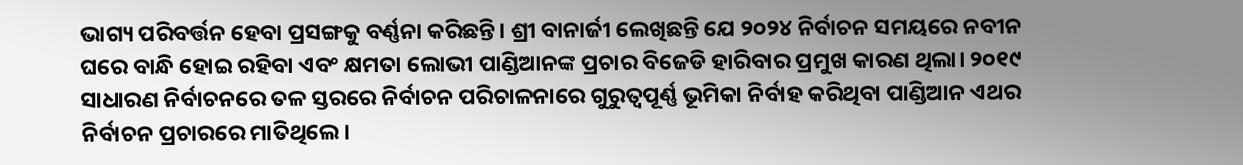ଭାଗ୍ୟ ପରିବର୍ତ୍ତନ ହେବା ପ୍ରସଙ୍ଗକୁ ବର୍ଣ୍ଣନା କରିଛନ୍ତି। ଶ୍ରୀ ବାନାର୍ଜୀ ଲେଖିଛନ୍ତି ଯେ ୨୦୨୪ ନିର୍ବାଚନ ସମୟରେ ନବୀନ ଘରେ ବାନ୍ଧି ହୋଇ ରହିବା ଏବଂ କ୍ଷମତା ଲୋଭୀ ପାଣ୍ଡିଆନଙ୍କ ପ୍ରଚାର ବିଜେଡି ହାରିବାର ପ୍ରମୁଖ କାରଣ ଥିଲା। ୨୦୧୯ ସାଧାରଣ ନିର୍ବାଚନରେ ତଳ ସ୍ତରରେ ନିର୍ବାଚନ ପରିଚାଳନାରେ ଗୁରୁତ୍ବପୂର୍ଣ୍ଣ ଭୂମିକା ନିର୍ବାହ କରିଥିବା ପାଣ୍ଡିଆନ ଏଥର ନିର୍ବାଚନ ପ୍ରଚାରରେ ମାତିଥିଲେ।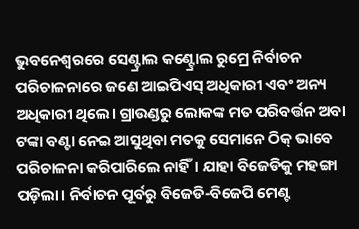ଭୁବନେଶ୍ବରରେ ସେଣ୍ଟ୍ରାଲ କଣ୍ଟ୍ରୋଲ ରୁମ୍ରେ ନିର୍ବାଚନ ପରିଚାଳନାରେ ଜଣେ ଆଇପିଏସ୍ ଅଧିକାରୀ ଏବଂ ଅନ୍ୟ ଅଧିକାରୀ ଥିଲେ। ଗ୍ରାଉଣ୍ଡରୁ ଲୋକଙ୍କ ମତ ପରିବର୍ତ୍ତନ ଅବା ଟଙ୍କା ବଣ୍ଟା ନେଇ ଆସୁଥିବା ମତକୁ ସେମାନେ ଠିକ୍ ଭାବେ ପରିଚାଳନା କରିପାରିଲେ ନାହିଁ। ଯାହା ବିଜେଡିକୁ ମହଙ୍ଗା ପଡ଼ିଲା। ନିର୍ବାଚନ ପୂର୍ବରୁ ବିଜେଡି-ବିଜେପି ମେଣ୍ଟ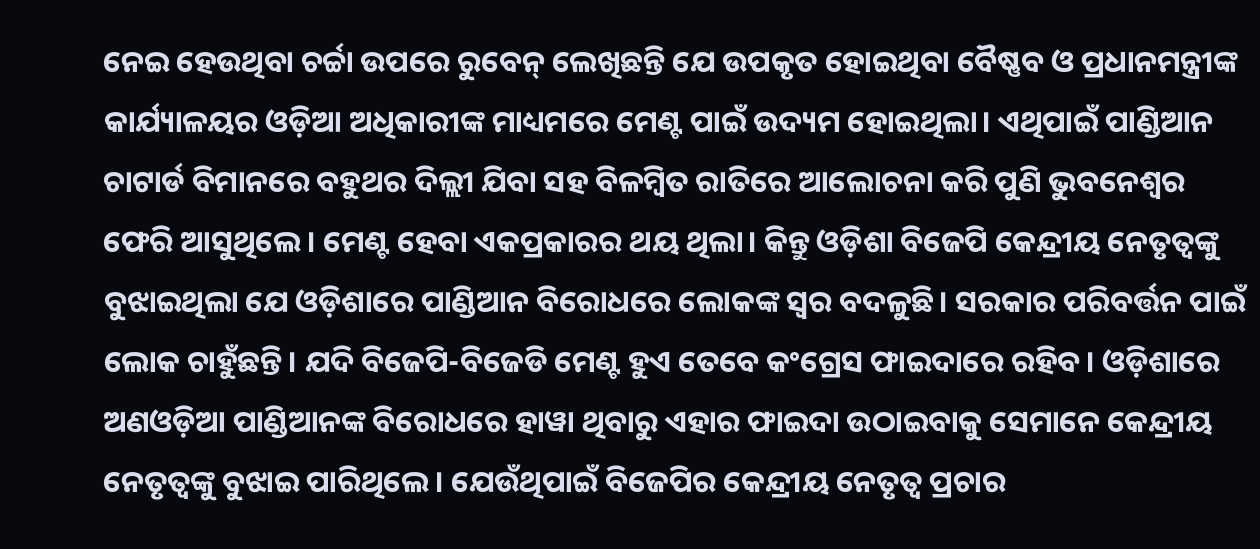ନେଇ ହେଉଥିବା ଚର୍ଚ୍ଚା ଉପରେ ରୁବେନ୍ ଲେଖିଛନ୍ତି ଯେ ଉପକୃତ ହୋଇଥିବା ବୈଷ୍ଣବ ଓ ପ୍ରଧାନମନ୍ତ୍ରୀଙ୍କ କାର୍ଯ୍ୟାଳୟର ଓଡ଼ିଆ ଅଧିକାରୀଙ୍କ ମାଧ୍ୟମରେ ମେଣ୍ଟ ପାଇଁ ଉଦ୍ୟମ ହୋଇଥିଲା। ଏଥିପାଇଁ ପାଣ୍ଡିଆନ ଚାଟାର୍ଡ ବିମାନରେ ବହୁଥର ଦିଲ୍ଲୀ ଯିବା ସହ ବିଳମ୍ବିତ ରାତିରେ ଆଲୋଚନା କରି ପୁଣି ଭୁବନେଶ୍ବର ଫେରି ଆସୁଥିଲେ। ମେଣ୍ଟ ହେବା ଏକପ୍ରକାରର ଥୟ ଥିଲା। କିନ୍ତୁ ଓଡ଼ିଶା ବିଜେପି କେନ୍ଦ୍ରୀୟ ନେତୃତ୍ବଙ୍କୁ ବୁଝାଇଥିଲା ଯେ ଓଡ଼ିଶାରେ ପାଣ୍ଡିଆନ ବିରୋଧରେ ଲୋକଙ୍କ ସ୍ବର ବଦଳୁଛି। ସରକାର ପରିବର୍ତ୍ତନ ପାଇଁ ଲୋକ ଚାହୁଁଛନ୍ତି। ଯଦି ବିଜେପି-ବିଜେଡି ମେଣ୍ଟ ହୁଏ ତେବେ କଂଗ୍ରେସ ଫାଇଦାରେ ରହିବ। ଓଡ଼ିଶାରେ ଅଣଓଡ଼ିଆ ପାଣ୍ଡିଆନଙ୍କ ବିରୋଧରେ ହାୱା ଥିବାରୁ ଏହାର ଫାଇଦା ଉଠାଇବାକୁ ସେମାନେ କେନ୍ଦ୍ରୀୟ ନେତୃତ୍ବଙ୍କୁ ବୁଝାଇ ପାରିଥିଲେ। ଯେଉଁଥିପାଇଁ ବିଜେପିର କେନ୍ଦ୍ରୀୟ ନେତୃତ୍ବ ପ୍ରଚାର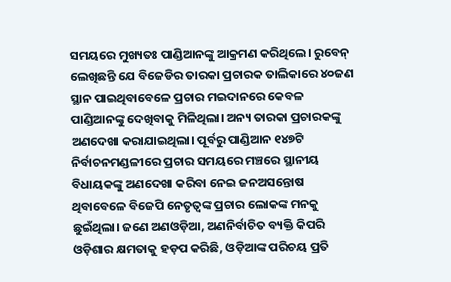ସମୟରେ ମୁଖ୍ୟତଃ ପାଣ୍ଡିଆନଙ୍କୁ ଆକ୍ରମଣ କରିଥିଲେ। ରୁବେନ୍ ଲେଖିଛନ୍ତି ଯେ ବିଜେଡିର ତାରକା ପ୍ରଚାରକ ତାଲିକାରେ ୪୦ଜଣ ସ୍ଥାନ ପାଇଥିବାବେଳେ ପ୍ରଚାର ମଇଦାନରେ କେବଳ ପାଣ୍ଡିଆନଙ୍କୁ ଦେଖିବାକୁ ମିଳିଥିଲା। ଅନ୍ୟ ତାରକା ପ୍ରଚାରକଙ୍କୁ ଅଣଦେଖା କରାଯାଇଥିଲା। ପୂର୍ବରୁ ପାଣ୍ଡିଆନ ୧୪୭ଟି ନିର୍ବାଚନମଣ୍ଡଳୀରେ ପ୍ରଚାର ସମୟରେ ମଞ୍ଚରେ ସ୍ଥାନୀୟ ବିଧାୟକଙ୍କୁ ଅଣଦେଖା କରିବା ନେଇ ଜନଅସନ୍ତୋଷ ଥିବାବେଳେ ବିଜେପି ନେତୃତ୍ବଙ୍କ ପ୍ରଚାର ଲୋକଙ୍କ ମନକୁ ଛୁଇଁଥିଲା। ଜଣେ ଅଣଓଡ଼ିଆ, ଅଣନିର୍ବାଚିତ ବ୍ୟକ୍ତି କିପରି ଓଡ଼ିଶାର କ୍ଷମତାକୁ ହଡ଼ପ କରିଛି, ଓଡ଼ିଆଙ୍କ ପରିଚୟ ପ୍ରତି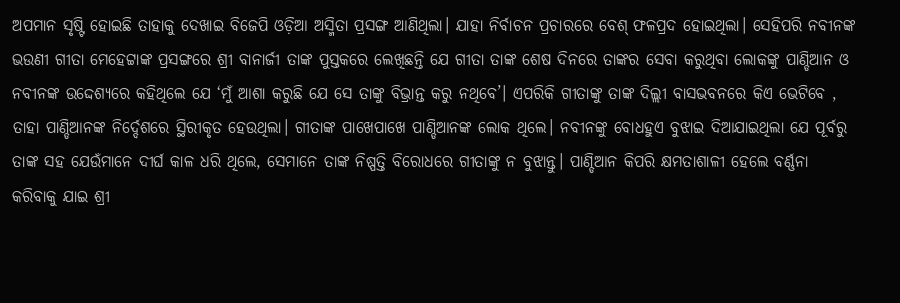ଅପମାନ ସୃଷ୍ଟି ହୋଇଛି ତାହାକୁ ଦେଖାଇ ବିଜେପି ଓଡ଼ିଆ ଅସ୍ମିତା ପ୍ରସଙ୍ଗ ଆଣିଥିଲା। ଯାହା ନିର୍ବାଚନ ପ୍ରଚାରରେ ବେଶ୍ ଫଳପ୍ରଦ ହୋଇଥିଲା। ସେହିପରି ନବୀନଙ୍କ ଭଉଣୀ ଗୀତା ମେହେଟ୍ଟାଙ୍କ ପ୍ରସଙ୍ଗରେ ଶ୍ରୀ ବାନାର୍ଜୀ ତାଙ୍କ ପୁସ୍ତକରେ ଲେଖିଛନ୍ତି ଯେ ଗୀତା ତାଙ୍କ ଶେଷ ଦିନରେ ତାଙ୍କର ସେବା କରୁଥିବା ଲୋକଙ୍କୁ ପାଣ୍ଡିଆନ ଓ ନବୀନଙ୍କ ଉଦ୍ଦେଶ୍ୟରେ କହିଥିଲେ ଯେ ‘ମୁଁ ଆଶା କରୁଛି ଯେ ସେ ତାଙ୍କୁ ବିଭ୍ରାନ୍ତ କରୁ ନଥିବେ’। ଏପରିକି ଗୀତାଙ୍କୁ ତାଙ୍କ ଦିଲ୍ଲୀ ବାସଭବନରେ କିଏ ଭେଟିବେ , ତାହା ପାଣ୍ଡିଆନଙ୍କ ନିର୍ଦ୍ଦେଶରେ ସ୍ଥିରୀକୃତ ହେଉଥିଲା। ଗୀତାଙ୍କ ପାଖେପାଖେ ପାଣ୍ଡିଆନଙ୍କ ଲୋକ ଥିଲେ। ନବୀନଙ୍କୁ ବୋଧହୁଏ ବୁଝାଇ ଦିଆଯାଇଥିଲା ଯେ ପୂର୍ବରୁ ତାଙ୍କ ସହ ଯେଉଁମାନେ ଦୀର୍ଘ କାଳ ଧରି ଥିଲେ, ସେମାନେ ତାଙ୍କ ନିଷ୍ପତ୍ତି ବିରୋଧରେ ଗୀତାଙ୍କୁ ନ ବୁଝାନ୍ତୁ। ପାଣ୍ଡିଆନ କିପରି କ୍ଷମତାଶାଳୀ ହେଲେ ବର୍ଣ୍ଣନା କରିବାକୁ ଯାଇ ଶ୍ରୀ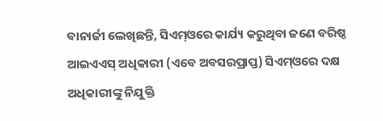ବାନାର୍ଜୀ ଲେଖିଛନ୍ତି, ସିଏମ୍ଓରେ କାର୍ଯ୍ୟ କରୁଥିବା ଜଣେ ବରିଷ୍ଠ ଆଇଏଏସ୍ ଅଧିକାରୀ (ଏବେ ଅବସରପ୍ରାପ୍ତ) ସିଏମ୍ଓରେ ଦକ୍ଷ ଅଧିକାରୀଙ୍କୁ ନିଯୁକ୍ତି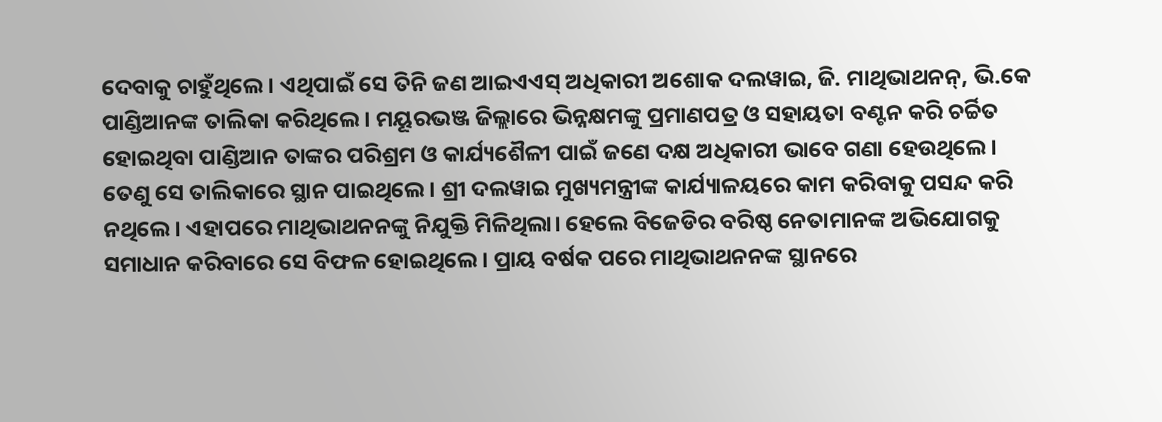ଦେବାକୁ ଚାହୁଁଥିଲେ। ଏଥିପାଇଁ ସେ ତିନି ଜଣ ଆଇଏଏସ୍ ଅଧିକାରୀ ଅଶୋକ ଦଲୱାଇ, ଜି. ମାଥିଭାଥନନ୍, ଭି.କେ ପାଣ୍ଡିଆନଙ୍କ ତାଲିକା କରିଥିଲେ। ମୟୂରଭଞ୍ଜ ଜିଲ୍ଲାରେ ଭିନ୍ନକ୍ଷମଙ୍କୁ ପ୍ରମାଣପତ୍ର ଓ ସହାୟତା ବଣ୍ଟନ କରି ଚର୍ଚ୍ଚିତ ହୋଇଥିବା ପାଣ୍ଡିଆନ ତାଙ୍କର ପରିଶ୍ରମ ଓ କାର୍ଯ୍ୟଶୈଳୀ ପାଇଁ ଜଣେ ଦକ୍ଷ ଅଧିକାରୀ ଭାବେ ଗଣା ହେଉଥିଲେ। ତେଣୁ ସେ ତାଲିକାରେ ସ୍ଥାନ ପାଇଥିଲେ। ଶ୍ରୀ ଦଲୱାଇ ମୁଖ୍ୟମନ୍ତ୍ରୀଙ୍କ କାର୍ଯ୍ୟାଳୟରେ କାମ କରିବାକୁ ପସନ୍ଦ କରି ନଥିଲେ। ଏହାପରେ ମାଥିଭାଥନନଙ୍କୁ ନିଯୁକ୍ତି ମିଳିଥିଲା। ହେଲେ ବିଜେଡିର ବରିଷ୍ଠ ନେତାମାନଙ୍କ ଅଭିଯୋଗକୁ ସମାଧାନ କରିବାରେ ସେ ବିଫଳ ହୋଇଥିଲେ। ପ୍ରାୟ ବର୍ଷକ ପରେ ମାଥିଭାଥନନଙ୍କ ସ୍ଥାନରେ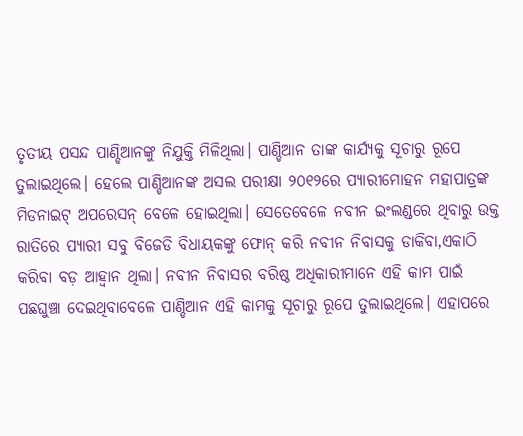ତୃତୀୟ ପସନ୍ଦ ପାଣ୍ଡିଆନଙ୍କୁ ନିଯୁକ୍ତି ମିଳିଥିଲା। ପାଣ୍ଡିଆନ ତାଙ୍କ କାର୍ଯ୍ୟକୁ ସୂଚାରୁ ରୂପେ ତୁଲାଇଥିଲେ। ହେଲେ ପାଣ୍ଡିଆନଙ୍କ ଅସଲ ପରୀକ୍ଷା ୨୦୧୨ରେ ପ୍ୟାରୀମୋହନ ମହାପାତ୍ରଙ୍କ ମିଡନାଇଟ୍ ଅପରେସନ୍ ବେଳେ ହୋଇଥିଲା। ସେତେବେଳେ ନବୀନ ଇଂଲଣ୍ଡରେ ଥିବାରୁ ଉକ୍ତ ରାତିରେ ପ୍ୟାରୀ ସବୁ ବିଜେଡି ବିଧାୟକଙ୍କୁ ଫୋନ୍ କରି ନବୀନ ନିବାସକୁ ଡାକିବା,ଏକାଠି କରିବା ବଡ଼ ଆହ୍ବାନ ଥିଲା। ନବୀନ ନିବାସର ବରିଷ୍ଠ ଅଧିକାରୀମାନେ ଏହି କାମ ପାଇଁ ପଛଘୁଞ୍ଚା ଦେଇଥିବାବେଳେ ପାଣ୍ଡିଆନ ଏହି କାମକୁ ସୂଚାରୁ ରୂପେ ତୁଲାଇଥିଲେ। ଏହାପରେ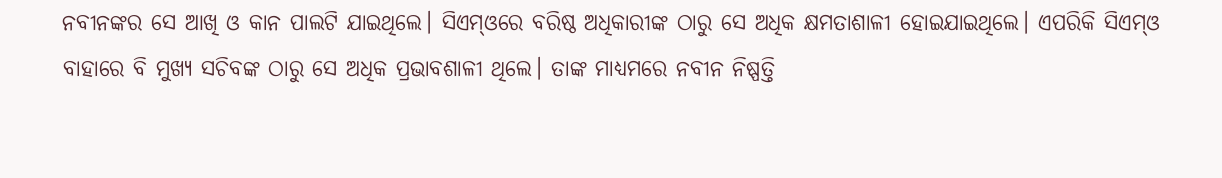ନବୀନଙ୍କର ସେ ଆଖି ଓ କାନ ପାଲଟି ଯାଇଥିଲେ। ସିଏମ୍ଓରେ ବରିଷ୍ଠ ଅଧିକାରୀଙ୍କ ଠାରୁ ସେ ଅଧିକ କ୍ଷମତାଶାଳୀ ହୋଇଯାଇଥିଲେ। ଏପରିକି ସିଏମ୍ଓ ବାହାରେ ବି ମୁଖ୍ୟ ସଚିବଙ୍କ ଠାରୁ ସେ ଅଧିକ ପ୍ରଭାବଶାଳୀ ଥିଲେ। ତାଙ୍କ ମାଧ୍ୟମରେ ନବୀନ ନିଷ୍ପତ୍ତି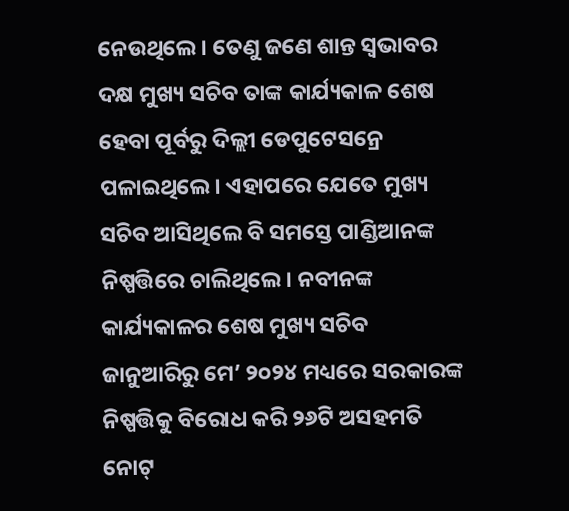ନେଉଥିଲେ। ତେଣୁ ଜଣେ ଶାନ୍ତ ସ୍ବଭାବର ଦକ୍ଷ ମୁଖ୍ୟ ସଚିବ ତାଙ୍କ କାର୍ଯ୍ୟକାଳ ଶେଷ ହେବା ପୂର୍ବରୁ ଦିଲ୍ଲୀ ଡେପୁଟେସନ୍ରେ ପଳାଇଥିଲେ। ଏହାପରେ ଯେତେ ମୁଖ୍ୟ ସଚିବ ଆସିଥିଲେ ବି ସମସ୍ତେ ପାଣ୍ଡିଆନଙ୍କ ନିଷ୍ପତ୍ତିରେ ଚାଲିଥିଲେ। ନବୀନଙ୍କ କାର୍ଯ୍ୟକାଳର ଶେଷ ମୁଖ୍ୟ ସଚିବ ଜାନୁଆରିରୁ ମେ’ ୨୦୨୪ ମଧ୍ୟରେ ସରକାରଙ୍କ ନିଷ୍ପତ୍ତିକୁ ବିରୋଧ କରି ୨୬ଟି ଅସହମତି ନୋଟ୍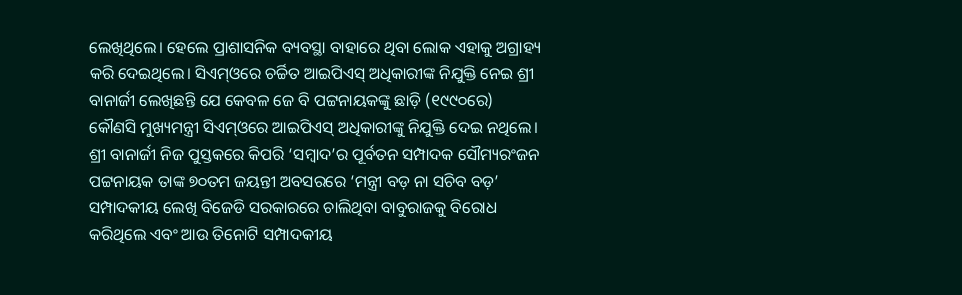ଲେଖିଥିଲେ। ହେଲେ ପ୍ରାଶାସନିକ ବ୍ୟବସ୍ଥା ବାହାରେ ଥିବା ଲୋକ ଏହାକୁ ଅଗ୍ରାହ୍ୟ କରି ଦେଇଥିଲେ। ସିଏମ୍ଓରେ ଚର୍ଚ୍ଚିତ ଆଇପିଏସ୍ ଅଧିକାରୀଙ୍କ ନିଯୁକ୍ତି ନେଇ ଶ୍ରୀ ବାନାର୍ଜୀ ଲେଖିଛନ୍ତି ଯେ କେବଳ ଜେ ବି ପଟ୍ଟନାୟକଙ୍କୁ ଛାଡ଼ି (୧୯୯୦ରେ) କୌଣସି ମୁଖ୍ୟମନ୍ତ୍ରୀ ସିଏମ୍ଓରେ ଆଇପିଏସ୍ ଅଧିକାରୀଙ୍କୁ ନିଯୁକ୍ତି ଦେଇ ନଥିଲେ। ଶ୍ରୀ ବାନାର୍ଜୀ ନିଜ ପୁସ୍ତକରେ କିପରି ‘ସମ୍ବାଦ’ର ପୂର୍ବତନ ସମ୍ପାଦକ ସୌମ୍ୟରଂଜନ ପଟ୍ଟନାୟକ ତାଙ୍କ ୭୦ତମ ଜୟନ୍ତୀ ଅବସରରେ ‘ମନ୍ତ୍ରୀ ବଡ଼ ନା ସଚିବ ବଡ଼’ ସମ୍ପାଦକୀୟ ଲେଖି ବିଜେଡି ସରକାରରେ ଚାଲିଥିବା ବାବୁରାଜକୁ ବିରୋଧ କରିଥିଲେ ଏବଂ ଆଉ ତିନୋଟି ସମ୍ପାଦକୀୟ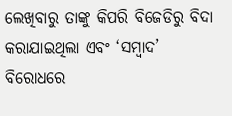ଲେଖିବାରୁ ତାଙ୍କୁ କିପରି ବିଜେଡିରୁ ବିଦା କରାଯାଇଥିଲା ଏବଂ ‘ସମ୍ବାଦ’ ବିରୋଧରେ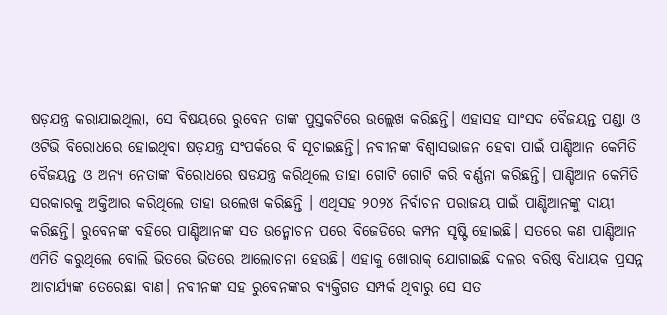ଷଡ଼ଯନ୍ତ୍ର କରାଯାଇଥିଲା, ସେ ବିଷୟରେ ରୁବେନ ତାଙ୍କ ପୁସ୍ତକଟିରେ ଉଲ୍ଲେଖ କରିଛନ୍ତି। ଏହାସହ ସାଂସଦ ବୈଜୟନ୍ତ ପଣ୍ଡା ଓ ଓଟିଭି ବିରୋଧରେ ହୋଇଥିବା ଷଡ଼ଯନ୍ତ୍ର ସଂପର୍କରେ ବି ସୂଚାଇଛନ୍ତି। ନବୀନଙ୍କ ବିଶ୍ବାସଭାଜନ ହେବା ପାଇଁ ପାଣ୍ଡିଆନ କେମିତି ବୈଜୟନ୍ତ ଓ ଅନ୍ୟ ନେତାଙ୍କ ବିରୋଧରେ ଷଡଯନ୍ତ୍ର କରିଥିଲେ ତାହା ଗୋଟି ଗୋଟି କରି ବର୍ଣ୍ଣନା କରିଛନ୍ତି। ପାଣ୍ଡିଆନ କେମିତି ସରକାରକୁ ଅକ୍ତିଆର କରିଥିଲେ ତାହା ଉଲେଖ କରିଛନ୍ତି । ଏଥିସହ ୨୦୨୪ ନିର୍ବାଚନ ପରାଜୟ ପାଇଁ ପାଣ୍ଡିଆନଙ୍କୁ ଦାୟୀ କରିଛନ୍ତି। ରୁବେନଙ୍କ ବହିରେ ପାଣ୍ଡିଆନଙ୍କ ସତ ଉନ୍ମୋଚନ ପରେ ବିଜେଡିରେ କମ୍ପନ ସୃଷ୍ଟି ହୋଇଛି। ସତରେ କଣ ପାଣ୍ଡିଆନ ଏମିତି କରୁଥିଲେ ବୋଲି ଭିତରେ ଭିତରେ ଆଲୋଚନା ହେଉଛି। ଏହାକୁ ଖୋରାକ୍ ଯୋଗାଇଛି ଦଳର ବରିଷ୍ଠ ବିଧାୟକ ପ୍ରସନ୍ନ ଆଚାର୍ଯ୍ୟଙ୍କ ତେରେଛା ବାଣ। ନବୀନଙ୍କ ସହ ରୁବେନଙ୍କର ବ୍ୟକ୍ତିଗତ ସମ୍ପର୍କ ଥିବାରୁ ସେ ସତ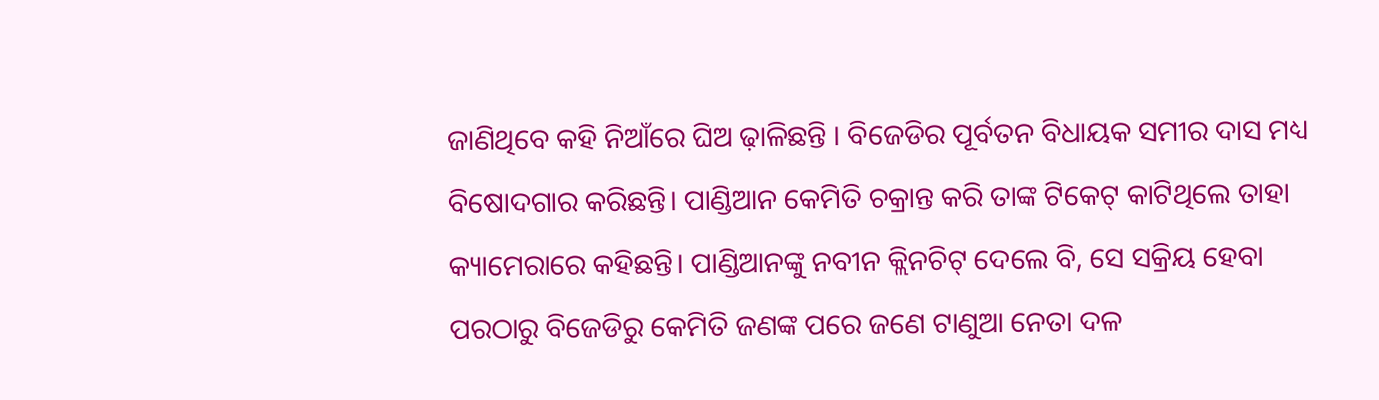ଜାଣିଥିବେ କହି ନିଆଁରେ ଘିଅ ଢ଼ାଳିଛନ୍ତି । ବିଜେଡିର ପୂର୍ବତନ ବିଧାୟକ ସମୀର ଦାସ ମଧ୍ୟ ବିଷୋଦଗାର କରିଛନ୍ତି। ପାଣ୍ଡିଆନ କେମିତି ଚକ୍ରାନ୍ତ କରି ତାଙ୍କ ଟିକେଟ୍ କାଟିଥିଲେ ତାହା କ୍ୟାମେରାରେ କହିଛନ୍ତି। ପାଣ୍ଡିଆନଙ୍କୁ ନବୀନ କ୍ଲିନଚିଟ୍ ଦେଲେ ବି, ସେ ସକ୍ରିୟ ହେବା ପରଠାରୁ ବିଜେଡିରୁ କେମିତି ଜଣଙ୍କ ପରେ ଜଣେ ଟାଣୁଆ ନେତା ଦଳ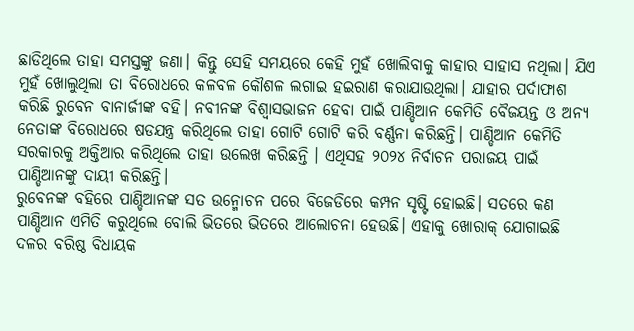ଛାଡିଥିଲେ ତାହା ସମସ୍ତଙ୍କୁ ଜଣା। କିନ୍ତୁ ସେହି ସମୟରେ କେହି ମୁହଁ ଖୋଲିବାକୁ କାହାର ସାହାସ ନଥିଲା। ଯିଏ ମୁହଁ ଖୋଲୁଥିଲା ତା ବିରୋଧରେ କଳବଳ କୌଶଳ ଲଗାଇ ହଇରାଣ କରାଯାଉଥିଲା। ଯାହାର ପର୍ଦାଫାଶ କରିଛି ରୁବେନ ବାନାର୍ଜୀଙ୍କ ବହି। ନବୀନଙ୍କ ବିଶ୍ବାସଭାଜନ ହେବା ପାଇଁ ପାଣ୍ଡିଆନ କେମିତି ବୈଜୟନ୍ତ ଓ ଅନ୍ୟ ନେତାଙ୍କ ବିରୋଧରେ ଷଡଯନ୍ତ୍ର କରିଥିଲେ ତାହା ଗୋଟି ଗୋଟି କରି ବର୍ଣ୍ଣନା କରିଛନ୍ତି। ପାଣ୍ଡିଆନ କେମିତି ସରକାରକୁ ଅକ୍ତିଆର କରିଥିଲେ ତାହା ଉଲେଖ କରିଛନ୍ତି । ଏଥିସହ ୨୦୨୪ ନିର୍ବାଚନ ପରାଜୟ ପାଇଁ ପାଣ୍ଡିଆନଙ୍କୁ ଦାୟୀ କରିଛନ୍ତି।
ରୁବେନଙ୍କ ବହିରେ ପାଣ୍ଡିଆନଙ୍କ ସତ ଉନ୍ମୋଚନ ପରେ ବିଜେଡିରେ କମ୍ପନ ସୃଷ୍ଟି ହୋଇଛି। ସତରେ କଣ ପାଣ୍ଡିଆନ ଏମିତି କରୁଥିଲେ ବୋଲି ଭିତରେ ଭିତରେ ଆଲୋଚନା ହେଉଛି। ଏହାକୁ ଖୋରାକ୍ ଯୋଗାଇଛି ଦଳର ବରିଷ୍ଠ ବିଧାୟକ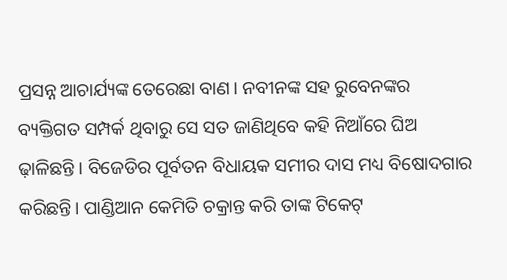ପ୍ରସନ୍ନ ଆଚାର୍ଯ୍ୟଙ୍କ ତେରେଛା ବାଣ। ନବୀନଙ୍କ ସହ ରୁବେନଙ୍କର ବ୍ୟକ୍ତିଗତ ସମ୍ପର୍କ ଥିବାରୁ ସେ ସତ ଜାଣିଥିବେ କହି ନିଆଁରେ ଘିଅ ଢ଼ାଳିଛନ୍ତି । ବିଜେଡିର ପୂର୍ବତନ ବିଧାୟକ ସମୀର ଦାସ ମଧ୍ୟ ବିଷୋଦଗାର କରିଛନ୍ତି। ପାଣ୍ଡିଆନ କେମିତି ଚକ୍ରାନ୍ତ କରି ତାଙ୍କ ଟିକେଟ୍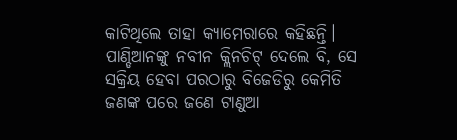କାଟିଥିଲେ ତାହା କ୍ୟାମେରାରେ କହିଛନ୍ତି।
ପାଣ୍ଡିଆନଙ୍କୁ ନବୀନ କ୍ଲିନଚିଟ୍ ଦେଲେ ବି, ସେ ସକ୍ରିୟ ହେବା ପରଠାରୁ ବିଜେଡିରୁ କେମିତି ଜଣଙ୍କ ପରେ ଜଣେ ଟାଣୁଆ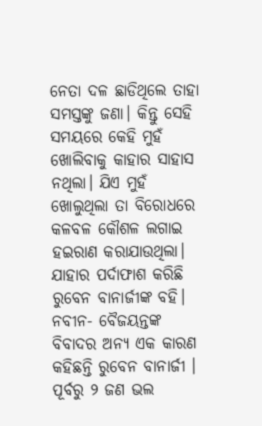ନେତା ଦଳ ଛାଡିଥିଲେ ତାହା ସମସ୍ତଙ୍କୁ ଜଣା। କିନ୍ତୁ ସେହି ସମୟରେ କେହି ମୁହଁ ଖୋଲିବାକୁ କାହାର ସାହାସ ନଥିଲା। ଯିଏ ମୁହଁ ଖୋଲୁଥିଲା ତା ବିରୋଧରେ କଳବଳ କୌଶଳ ଲଗାଇ ହଇରାଣ କରାଯାଉଥିଲା। ଯାହାର ପର୍ଦାଫାଶ କରିଛି ରୁବେନ ବାନାର୍ଜୀଙ୍କ ବହି।
ନବୀନ- ବୈଜୟନ୍ତଙ୍କ ବିବାଦର ଅନ୍ୟ ଏକ କାରଣ କହିଛନ୍ତି ରୁବେନ ବାନାର୍ଜୀ । ପୂର୍ବରୁ ୨ ଜଣ ଭଲ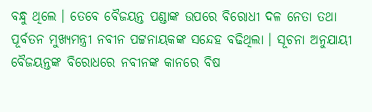ବନ୍ଧୁ ଥିଲେ । ତେବେ ବୈଜୟନ୍ତ ପଣ୍ଡାଙ୍କ ଉପରେ ବିରୋଧୀ ଦଳ ନେତା ତଥା ପୂର୍ବତନ ମୁଖ୍ୟମନ୍ତ୍ରୀ ନବୀନ ପଟ୍ଟନାୟକଙ୍କ ସନ୍ଦେହ ବଢିଥିଲା । ସୂଚନା ଅନୁଯାୟୀ ବୈଜୟନ୍ତଙ୍କ ବିରୋଧରେ ନବୀନଙ୍କ କାନରେ ବିଷ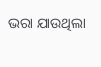ଭରା ଯାଉଥିଲା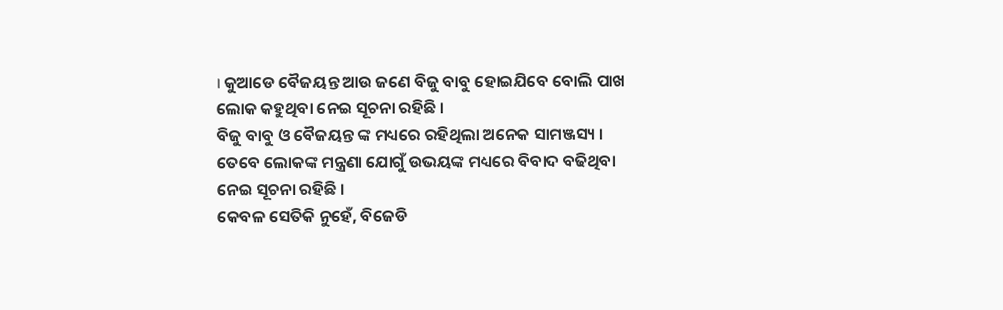। କୁଆଡେ ବୈଜୟନ୍ତ ଆଉ ଜଣେ ବିଜୁ ବାବୁ ହୋଇଯିବେ ବୋଲି ପାଖ ଲୋକ କହୁଥିବା ନେଇ ସୂଚନା ରହିଛି ।
ବିଜୁ ବାବୁ ଓ ବୈଜୟନ୍ତ ଙ୍କ ମଧ୍ୟରେ ରହିଥିଲା ଅନେକ ସାମଞ୍ଜସ୍ୟ । ତେବେ ଲୋକଙ୍କ ମନ୍ତ୍ରଣା ଯୋଗୁଁ ଉଭୟଙ୍କ ମଧ୍ୟରେ ବିବାଦ ବଢିଥିବା ନେଇ ସୂଚନା ରହିଛି ।
କେବଳ ସେତିକି ନୁହେଁ, ବିଜେଡି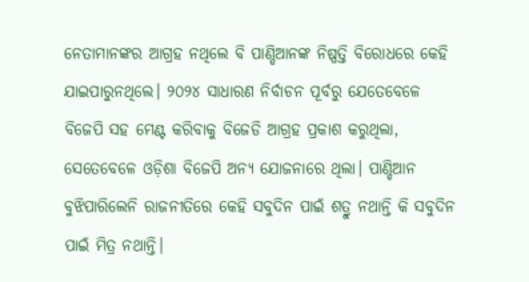ନେତାମାନଙ୍କର ଆଗ୍ରହ ନଥିଲେ ବି ପାଣ୍ଡିଆନଙ୍କ ନିଷ୍ପତ୍ତି ବିରୋଧରେ କେହି ଯାଇପାରୁନଥିଲେ। ୨୦୨୪ ସାଧାରଣ ନିର୍ବାଚନ ପୂର୍ବରୁ ଯେତେବେଳେ ବିଜେପି ସହ ମେଣ୍ଟ କରିବାକୁ ବିଜେଡି ଆଗ୍ରହ ପ୍ରକାଶ କରୁଥିଲା, ସେତେବେଳେ ଓଡ଼ିଶା ବିଜେପି ଅନ୍ୟ ଯୋଜନାରେ ଥିଲା। ପାଣ୍ଡିଆନ ବୁଝିପାରିଲେନି ରାଜନୀତିରେ କେହି ସବୁଦିନ ପାଇଁ ଶତ୍ରୁ ନଥାନ୍ତି କି ସବୁଦିନ ପାଇଁ ମିତ୍ର ନଥାନ୍ତି।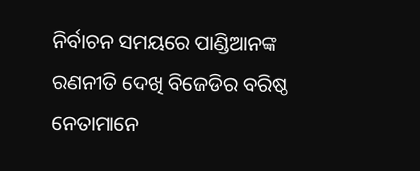ନିର୍ବାଚନ ସମୟରେ ପାଣ୍ଡିଆନଙ୍କ ରଣନୀତି ଦେଖି ବିଜେଡିର ବରିଷ୍ଠ ନେତାମାନେ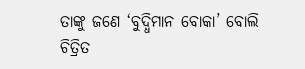ତାଙ୍କୁ ଜଣେ ‘ବୁଦ୍ଧିମାନ ବୋକା’ ବୋଲି ଚିତ୍ରିତ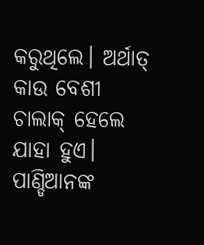କରୁଥିଲେ। ଅର୍ଥାତ୍ କାଉ ବେଶୀ ଚାଲାକ୍ ହେଲେ ଯାହା ହୁଏ। ପାଣ୍ଡିଆନଙ୍କ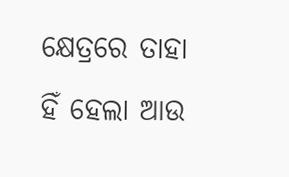କ୍ଷେତ୍ରରେ ତାହା ହିଁ ହେଲା ଆଉ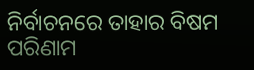ନିର୍ବାଚନରେ ତାହାର ବିଷମ ପରିଣାମ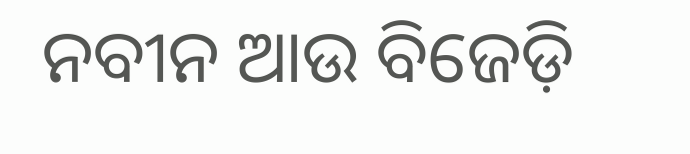ନବୀନ ଆଉ ବିଜେଡ଼ି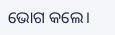ଭୋଗ କଲେ।